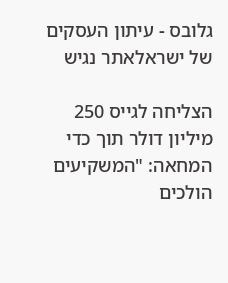גלובס - עיתון העסקים של ישראלאתר נגיש

הצליחה לגייס 250 מיליון דולר תוך כדי המחאה: "המשקיעים הולכים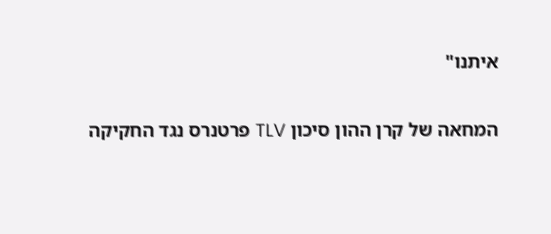איתנו"

המחאה של קרן ההון סיכון TLV פרטנרס נגד החקיקה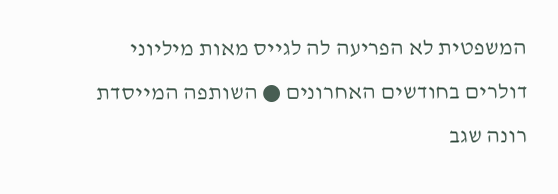המשפטית לא הפריעה לה לגייס מאות מיליוני דולרים בחודשים האחרונים ● השותפה המייסדת רונה שגב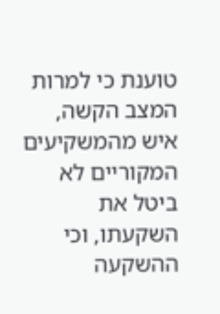טוענת כי למרות המצב הקשה, איש מהמשקיעים המקוריים לא ביטל את השקעתו, וכי ההשקעה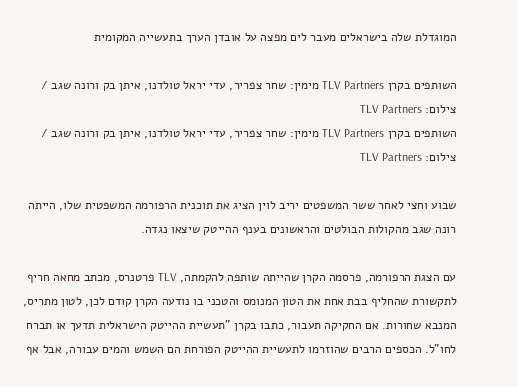המוגדלת שלה בישראלים מעבר לים מפצה על אובדן הערך בתעשייה המקומית

השותפים בקרן TLV Partners מימין: שחר צפריר, עדי יראל טולדנו, איתן בק ורונה שגב / צילום: TLV Partners
השותפים בקרן TLV Partners מימין: שחר צפריר, עדי יראל טולדנו, איתן בק ורונה שגב / צילום: TLV Partners

שבוע וחצי לאחר ששר המשפטים יריב לוין הציג את תוכנית הרפורמה המשפטית שלו, הייתה רונה שגב מהקולות הבולטים והראשונים בענף ההייטק שיצאו נגדה.

עם הצגת הרפורמה, פרסמה הקרן שהייתה שותפה להקמתה, TLV פרטנרס, מכתב מחאה חריף לתקשורת שהחליף בבת אחת את הטון המנומס והטכני בו נודעה הקרן קודם לכן, לטון מתריס, המנבא שחורות. אם החקיקה תעבור, כתבו בקרן "תעשיית ההייטק הישראלית תדעך או תברח לחו"ל. הכספים הרבים שהוזרמו לתעשיית ההייטק הפורחת הם השמש והמים עבורה, אבל אף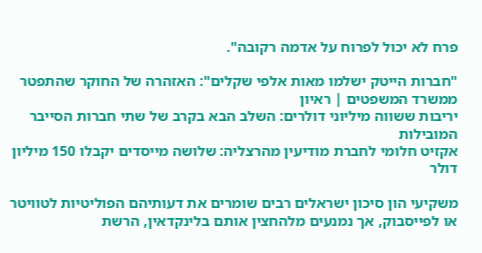פרח לא יכול לפרוח על אדמה רקובה".

"חברות הייטק ישלמו מאות אלפי שקלים": האזהרה של החוקר שהתפטר ממשרד המשפטים | ראיון
יריבות ששווה מיליוני דולרים: השלב הבא בקרב של שתי חברות הסייבר המובילות
אקזיט חלומי לחברת מודיעין מהרצליה: שלושה מייסדים יקבלו 150 מיליון דולר

משקיעי הון סיכון ישראלים רבים שומרים את דעותיהם הפוליטיות לטוויטר או לפייסבוק, אך נמנעים מלהחצין אותם בלינקדאין, הרשת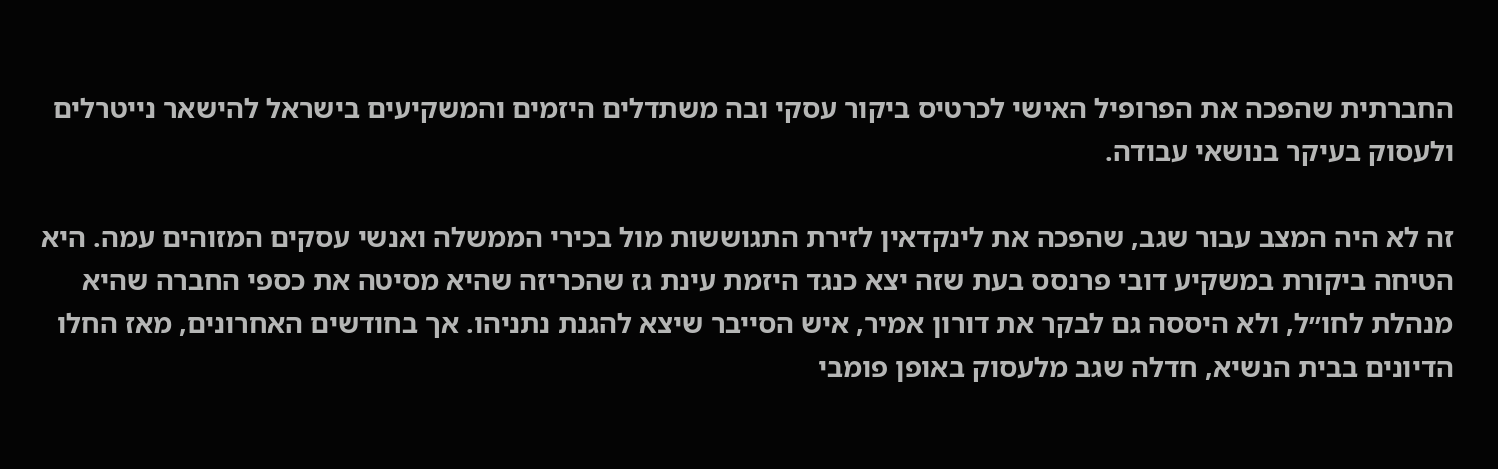החברתית שהפכה את הפרופיל האישי לכרטיס ביקור עסקי ובה משתדלים היזמים והמשקיעים בישראל להישאר נייטרלים ולעסוק בעיקר בנושאי עבודה.

זה לא היה המצב עבור שגב, שהפכה את לינקדאין לזירת התגוששות מול בכירי הממשלה ואנשי עסקים המזוהים עמה. היא הטיחה ביקורת במשקיע דובי פרנסס בעת שזה יצא כנגד היזמת עינת גז שהכריזה שהיא מסיטה את כספי החברה שהיא מנהלת לחו״ל, ולא היססה גם לבקר את דורון אמיר, איש הסייבר שיצא להגנת נתניהו. אך בחודשים האחרונים, מאז החלו הדיונים בבית הנשיא, חדלה שגב מלעסוק באופן פומבי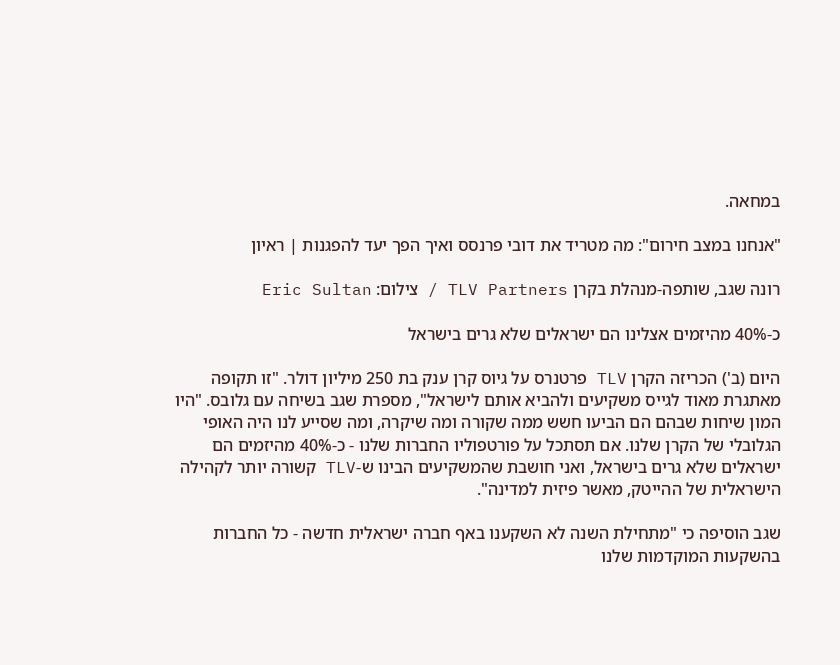במחאה.

"אנחנו במצב חירום": מה מטריד את דובי פרנסס ואיך הפך יעד להפגנות | ראיון

רונה שגב, שותפה-מנהלת בקרן TLV Partners / צילום: Eric Sultan

כ-40% מהיזמים אצלינו הם ישראלים שלא גרים בישראל

היום (ב') הכריזה הקרן TLV פרטנרס על גיוס קרן ענק בת 250 מיליון דולר. "זו תקופה מאתגרת מאוד לגייס משקיעים ולהביא אותם לישראל", מספרת שגב בשיחה עם גלובס. "היו המון שיחות שבהם הם הביעו חשש ממה שקורה ומה שיקרה, ומה שסייע לנו היה האופי הגלובלי של הקרן שלנו. אם תסתכל על פורטפוליו החברות שלנו - כ-40% מהיזמים הם ישראלים שלא גרים בישראל, ואני חושבת שהמשקיעים הבינו ש-TLV קשורה יותר לקהילה הישראלית של ההייטק, מאשר פיזית למדינה".

שגב הוסיפה כי "מתחילת השנה לא השקענו באף חברה ישראלית חדשה - כל החברות בהשקעות המוקדמות שלנו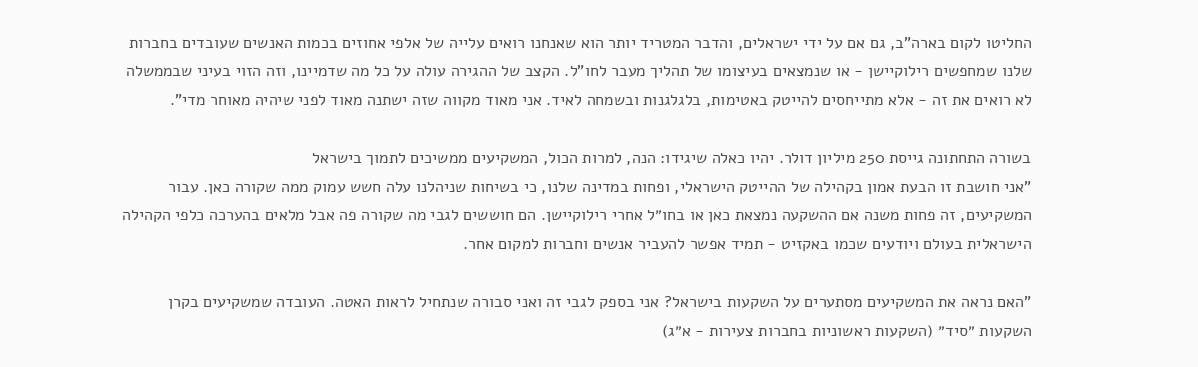החליטו לקום בארה"ב, גם אם על ידי ישראלים, והדבר המטריד יותר הוא שאנחנו רואים עלייה של אלפי אחוזים בכמות האנשים שעובדים בחברות שלנו שמחפשים רילוקיישן - או שנמצאים בעיצומו של תהליך מעבר לחו"ל. הקצב של ההגירה עולה על כל מה שדמיינו, וזה הזוי בעיני שבממשלה לא רואים את זה - אלא מתייחסים להייטק באטימות, בלגלגנות ובשמחה לאיד. אני מאוד מקווה שזה ישתנה מאוד לפני שיהיה מאוחר מדי".

בשורה התחתונה גייסת 250 מיליון דולר. יהיו כאלה שיגידו: הנה, למרות הכול, המשקיעים ממשיכים לתמוך בישראל
"אני חושבת זו הבעת אמון בקהילה של ההייטק הישראלי, ופחות במדינה שלנו, כי בשיחות שניהלנו עלה חשש עמוק ממה שקורה כאן. עבור המשקיעים, זה פחות משנה אם ההשקעה נמצאת כאן או בחו״ל אחרי רילוקיישן. הם חוששים לגבי מה שקורה פה אבל מלאים בהערכה כלפי הקהילה הישראלית בעולם ויודעים שכמו באקזיט - תמיד אפשר להעביר אנשים וחברות למקום אחר.

"האם נראה את המשקיעים מסתערים על השקעות בישראל? אני בספק לגבי זה ואני סבורה שנתחיל לראות האטה. העובדה שמשקיעים בקרן השקעות ״סיד״ (השקעות ראשוניות בחברות צעירות - א״ג)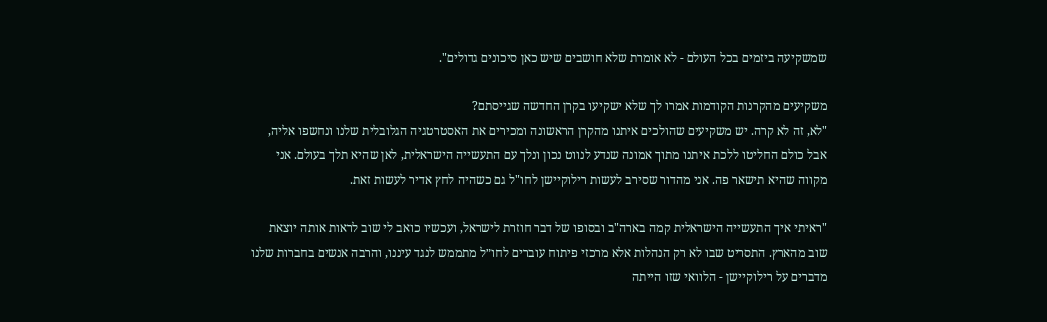שמשקיעה ביזמים בכל העולם - לא אומרת שלא חושבים שיש כאן סיכונים גדולים".

משקיעים מהקרנות הקודמות אמרו לך שלא ישקיעו בקרן החדשה שגייסתם?
"לא, זה לא קרה. יש משקיעים שהולכים איתנו מהקרן הראשונה ומכירים את האסטרטגיה הגלובלית שלנו ונחשפו אליה, אבל כולם החליטו ללכת איתנו מתוך אמונה שנדע לנווט נכון ונלך עם התעשייה הישראלית, לאן שהיא תלך בעולם. אני מקווה שהיא תישאר פה. אני מהדור שסירב לעשות רילוקיישן לחו"ל גם כשהיה לחץ אדיר לעשות זאת.

"ראיתי איך התעשייה הישראלית קמה בארה"ב ובסופו של דבר חוזרת לישראל, ועכשיו כואב לי שוב לראות אותה יוצאת שוב מהארץ. התסריט שבו לא רק הנהלות אלא מרכזי פיתוח עוברים לחו״ל מתממש לנגד עיננו, והרבה אנשים בחברות שלנו מדברים על רילוקיישן - הלוואי שזו הייתה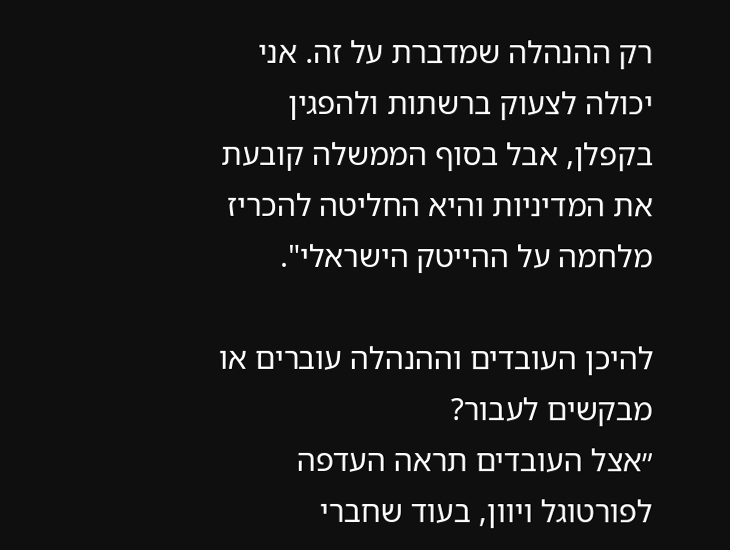רק ההנהלה שמדברת על זה. אני יכולה לצעוק ברשתות ולהפגין בקפלן, אבל בסוף הממשלה קובעת את המדיניות והיא החליטה להכריז מלחמה על ההייטק הישראלי".

להיכן העובדים וההנהלה עוברים או מבקשים לעבור?
״אצל העובדים תראה העדפה לפורטוגל ויוון, בעוד שחברי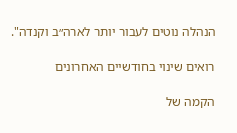הנהלה נוטים לעבור יותר לארה״ב וקנדה".

רואים שינוי בחודשיים האחרונים

הקמה של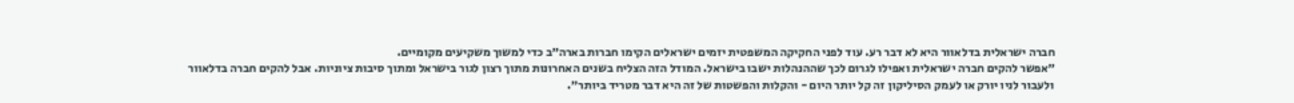חברה ישראלית בדלאוור היא לא דבר רע. עוד לפני החקיקה המשפטית יזמים ישראלים הקימו חברות בארה״ב כדי למשוך משקיעים מקומיים.
״אפשר להקים חברה ישראלית ואפילו לגרום לכך שההנהלות ישבו בישראל. המודל הזה הצליח בשנים האחרונות מתוך רצון לגור בישראל ומתוך סיבות ציוניות. אבל להקים חברה בדלאוור ולעבור לניו יורק או לעמק הסיליקון זה קל יותר היום - והקלות והפשטות של זה היא דבר מטריד ביותר״.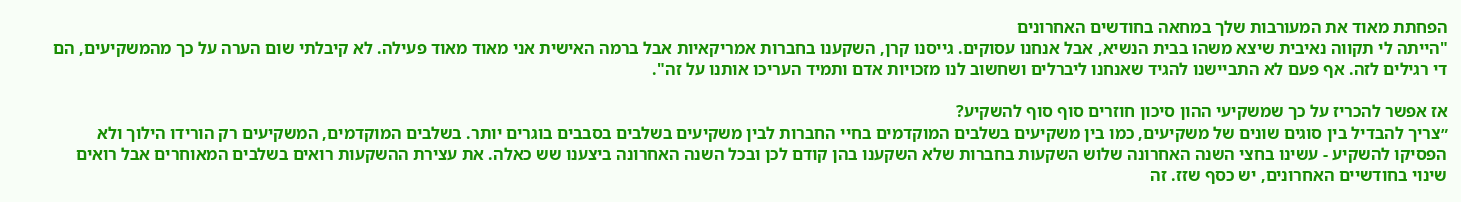הפחתת מאוד את המעורבות שלך במחאה בחודשים האחרונים
"הייתה לי תקווה נאיבית שיצא משהו בבית הנשיא, אבל אנחנו עסוקים. גייסנו קרן, השקענו בחברות אמריקאיות אבל ברמה האישית אני מאוד מאוד פעילה. לא קיבלתי שום הערה על כך מהמשקיעים, הם די רגילים לזה. אף פעם לא התביישנו להגיד שאנחנו ליברלים ושחשוב לנו מזכויות אדם ותמיד העריכו אותנו על זה".

אז אפשר להכריז על כך שמשקיעי ההון סיכון חוזרים סוף סוף להשקיע?
״צריך להבדיל בין סוגים שונים של משקיעים, כמו בין משקיעים בשלבים המוקדמים בחיי החברות לבין משקיעים בשלבים בסבבים בוגרים יותר. בשלבים המוקדמים, המשקיעים רק הורידו הילוך ולא הפסיקו להשקיע - עשינו בחצי השנה האחרונה שלוש השקעות בחברות שלא השקענו בהן קודם לכן ובכל השנה האחרונה ביצענו שש כאלה. את עצירת ההשקעות רואים בשלבים המאוחרים אבל רואים שינוי בחודשיים האחרונים, יש כסף שזז. זה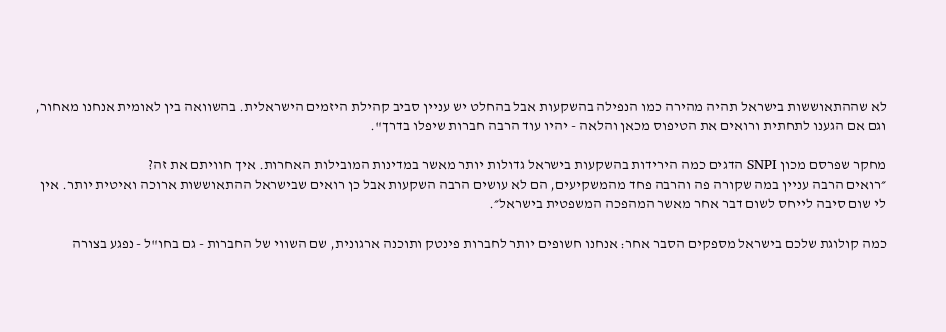לא שההתאוששות בישראל תהיה מהירה כמו הנפילה בהשקעות אבל בהחלט יש עניין סביב קהילת היזמים הישראלית. בהשוואה בין לאומית אנחנו מאחור, וגם אם הגענו לתחתית ורואים את הטיפוס מכאן והלאה - יהיו עוד הרבה חברות שיפלו בדרך".

מחקר שפרסם מכון SNPI הדגים כמה הירידות בהשקעות בישראל גדולות יותר מאשר במדינות המובילות האחרות. איך חוויתם את זה?
״רואים הרבה עניין במה שקורה פה והרבה פחד מהמשקיעים, הם לא עושים הרבה השקעות אבל כן רואים שבישראל ההתאוששות ארוכה ואיטית יותר. אין לי שום סיבה לייחס לשום דבר אחר מאשר המהפכה המשפטית בישראל״.

כמה קולוגת שלכם בישראל מספקים הסבר אחר: אנחנו חשופים יותר לחברות פינטק ותוכנה ארגונית, שם השווי של החברות - גם בחו"ל - נפגע בצורה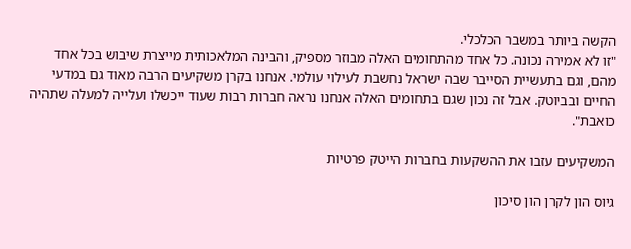הקשה ביותר במשבר הכלכלי.
"זו לא אמירה נכונה. כל אחד מהתחומים האלה מבוזר מספיק, והבינה המלאכותית מייצרת שיבוש בכל אחד מהם, וגם בתעשיית הסייבר שבה ישראל נחשבת לעילוי עולמי. אנחנו בקרן משקיעים הרבה מאוד גם במדעי החיים ובביוטק. אבל זה נכון שגם בתחומים האלה אנחנו נראה חברות רבות שעוד ייכשלו ועלייה למעלה שתהיה כואבת".

המשקיעים עזבו את ההשקעות בחברות הייטק פרטיות

גיוס הון לקרן הון סיכון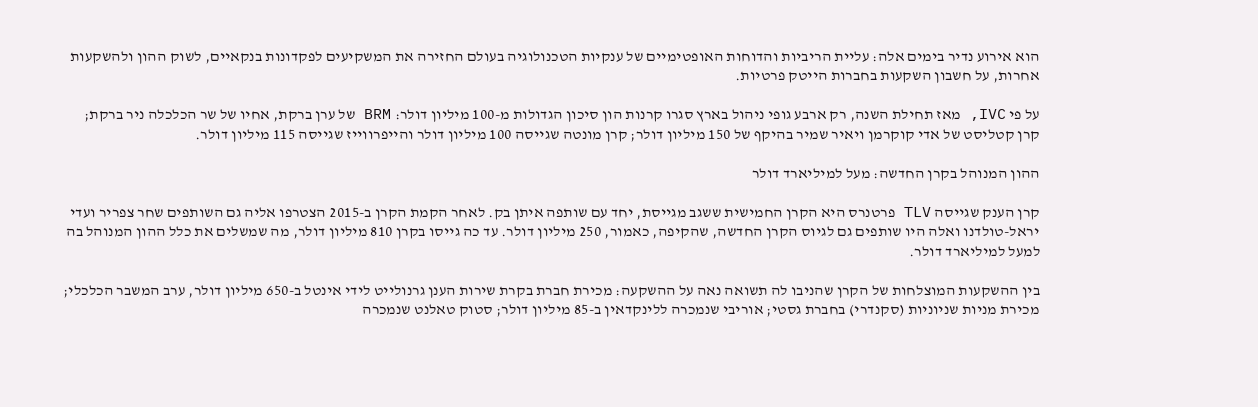הוא אירוע נדיר בימים אלה: עליית הריביות והדוחות האופטימיים של ענקיות הטכנולוגיה בעולם החזירה את המשקיעים לפקדונות בנקאיים, לשוק ההון ולהשקעות אחרות, על חשבון השקעות בחברות הייטק פרטיות.

על פי IVC, מאז תחילת השנה, רק ארבע גופי ניהול בארץ סגרו קרנות הון סיכון הגדולות מ-100 מיליון דולר: BRM של ערן ברקת, אחיו של שר הכלכלה ניר ברקת; קרן קטליסט של אדי קוקרמן ויאיר שמיר בהיקף של 150 מיליון דולר; קרן מונטה שגייסה 100 מיליון דולר והייפרווייז שגייסה 115 מיליון דולר.

ההון המנוהל בקרן החדשה: מעל למיליארד דולר

קרן הענק שגייסה TLV פרטנרס היא הקרן החמישית ששגב מגייסת, יחד עם שותפה איתן בק. לאחר הקמת הקרן ב-2015 הצטרפו אליה גם השותפים שחר צפריר ועדי יראל-טולדנו ואלה היו שותפים גם לגיוס הקרן החדשה, שהקיפה, כאמור, 250 מיליון דולר. עד כה גייסו בקרן 810 מיליון דולר, מה שמשלים את כלל ההון המנוהל בה למעל למיליארד דולר.

בין ההשקעות המוצלחות של הקרן שהניבו לה תשואה נאה על ההשקעה: מכירת חברת בקרת שירות הענן גרנולייט לידי אינטל ב-650 מיליון דולר, ערב המשבר הכלכלי; מכירת מניות שניוניות (סקנדרי) בחברת גסטי; אוריבי שנמכרה ללינקדאין ב-85 מיליון דולר; סטוק טאלנט שנמכרה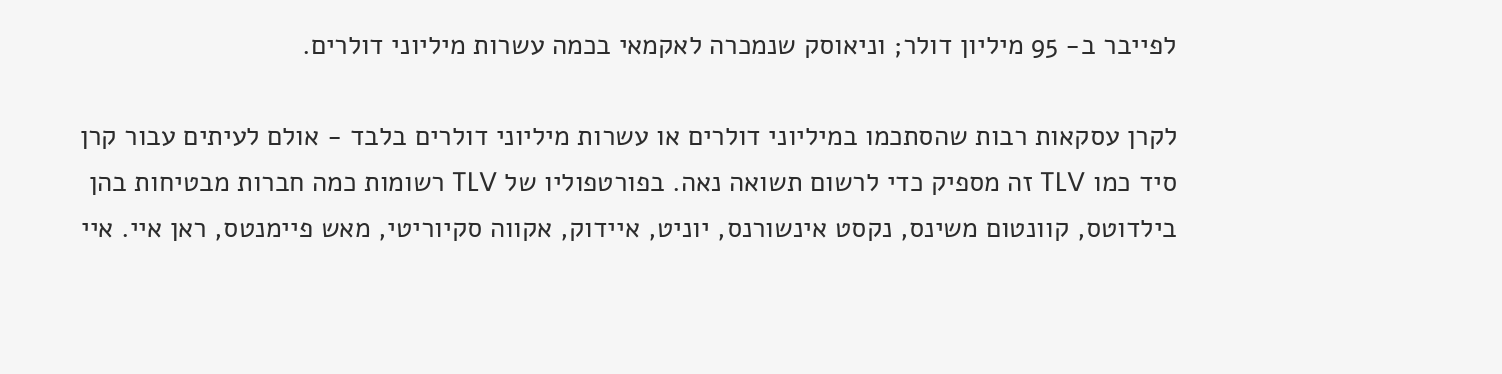לפייבר ב- 95 מיליון דולר; וניאוסק שנמכרה לאקמאי בכמה עשרות מיליוני דולרים.

לקרן עסקאות רבות שהסתכמו במיליוני דולרים או עשרות מיליוני דולרים בלבד - אולם לעיתים עבור קרן סיד כמו TLV זה מספיק כדי לרשום תשואה נאה. בפורטפוליו של TLV רשומות כמה חברות מבטיחות בהן בילדוטס, קוונטום משינס, נקסט אינשורנס, יוניט, איידוק, אקווה סקיוריטי, מאש פיימנטס, ראן איי. איי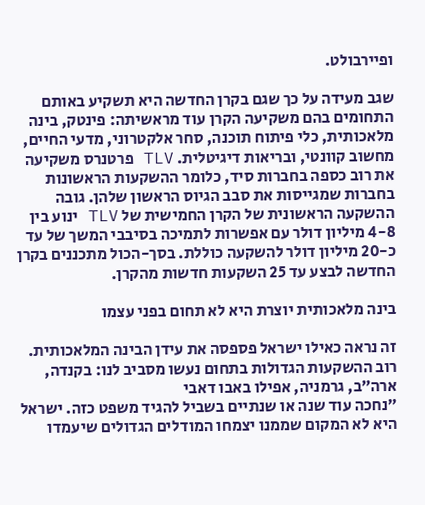ופיירבולט.

שגב מעידה על כך שגם בקרן החדשה היא תשקיע באותם התחומים בהם משקיעה הקרן עוד מראשיתה: פינטק, בינה מלאכותית, כלי פיתוח תוכנה, סחר אלקטרוני, מדעי החיים, מחשוב קוונטי, ובריאות דיגיטלית. TLV פרטנרס משקיעה את רוב כספה בחברות סיד, כלומר ההשקעות הראשונות בחברות שמגייסות את סבב הגיוס הראשון שלהן. גובה ההשקעה הראשונית של הקרן החמישית של TLV ינוע בין 4-8 מיליון דולר עם אפשרות לתמיכה בסיבבי המשך של עד כ-20 מיליון דולר להשקעה כוללת. בסך-הכול מתכננים בקרן החדשה לבצע עד 25 השקעות חדשות מהקרן.

בינה מלאכותית יוצרת היא לא תחום בפני עצמו

זה נראה כאילו ישראל פספסה את עידן הבינה המלאכותית. רוב ההשקעות הגדולות בתחום נעשו מסביב לנו: בקנדה, ארה״ב, גרמניה, אפילו באבו דאבי
״נחכה עוד שנה או שנתיים בשביל להגיד משפט כזה. ישראל היא לא המקום שממנו יצמחו המודלים הגדולים שיעמדו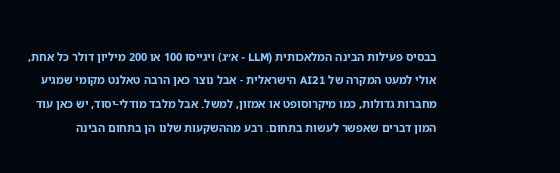בבסיס פעילות הבינה המלאכותית (LLM - א״ג) ויגייסו 100 או 200 מיליון דולר כל אחת, אולי למעט המקרה של AI21 הישראלית - אבל נוצר כאן הרבה טאלנט מקומי שמגיע מחברות גדולות, כמו מיקרוסופט או אמזון, למשל. אבל מלבד מודלי-יסוד, יש כאן עוד המון דברים שאפשר לעשות בתחום. רבע מההשקעות שלנו הן בתחום הבינה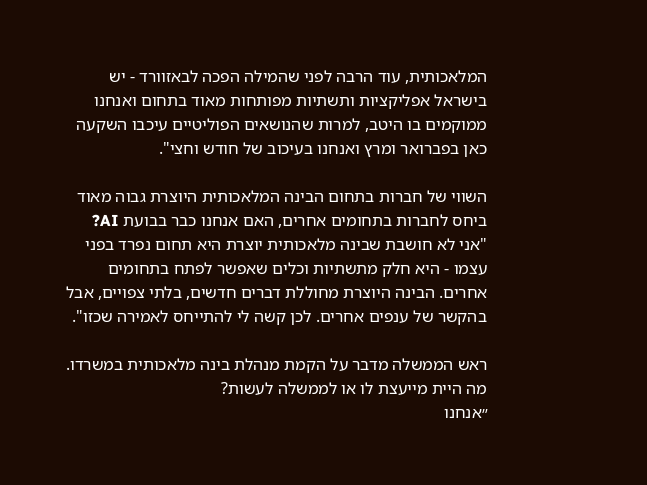המלאכותית, עוד הרבה לפני שהמילה הפכה לבאזוורד - יש בישראל אפליקציות ותשתיות מפותחות מאוד בתחום ואנחנו ממוקמים בו היטב, למרות שהנושאים הפוליטיים עיכבו השקעה כאן בפברואר ומרץ ואנחנו בעיכוב של חודש וחצי".

השווי של חברות בתחום הבינה המלאכותית היוצרת גבוה מאוד ביחס לחברות בתחומים אחרים, האם אנחנו כבר בבועת AI?
"אני לא חושבת שבינה מלאכותית יוצרת היא תחום נפרד בפני עצמו - היא חלק מתשתיות וכלים שאפשר לפתח בתחומים אחרים. הבינה היוצרת מחוללת דברים חדשים, בלתי צפויים, אבל בהקשר של ענפים אחרים. לכן קשה לי להתייחס לאמירה שכזו".

ראש הממשלה מדבר על הקמת מנהלת בינה מלאכותית במשרדו. מה היית מייעצת לו או לממשלה לעשות?
״אנחנו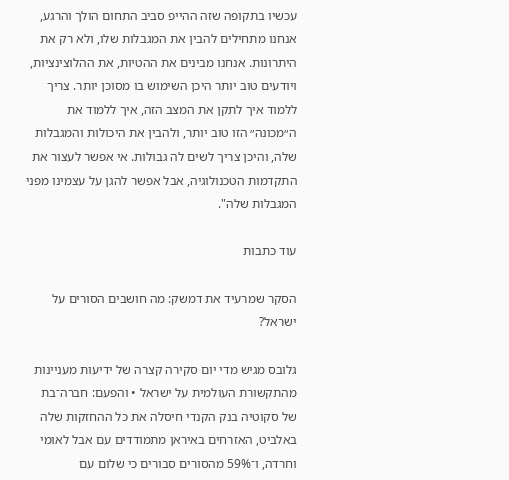עכשיו בתקופה שזה ההייפ סביב התחום הולך והרגע, אנחנו מתחילים להבין את המגבלות שלו, ולא רק את היתרונות. אנחנו מבינים את ההטיות, את ההלוצינציות, ויודעים טוב יותר היכן השימוש בו מסוכן יותר. צריך ללמוד איך לתקן את המצב הזה, איך ללמוד את ה״מכונה״ הזו טוב יותר, ולהבין את היכולות והמגבלות שלה, והיכן צריך לשים לה גבולות. אי אפשר לעצור את התקדמות הטכנולוגיה, אבל אפשר להגן על עצמינו מפני המגבלות שלה".

עוד כתבות

הסקר שמרעיד את דמשק: מה חושבים הסורים על ישראל?

גלובס מגיש מדי יום סקירה קצרה של ידיעות מעניינות מהתקשורת העולמית על ישראל • והפעם: חברה־בת של סקוטיה בנק הקנדי חיסלה את כל ההחזקות שלה באלביט, האזרחים באיראן מתמודדים עם אבל לאומי וחרדה, ו־59% מהסורים סבורים כי שלום עם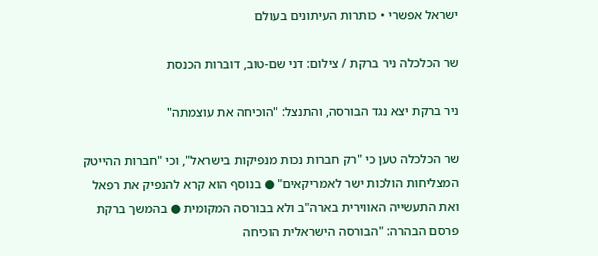ישראל אפשרי • כותרות העיתונים בעולם

שר הכלכלה ניר ברקת / צילום: דני שם-טוב, דוברות הכנסת

ניר ברקת יצא נגד הבורסה, והתנצל: "הוכיחה את עוצמתה"

שר הכלכלה טען כי "רק חברות נכות מנפיקות בישראל", וכי "חברות ההייטק המצליחות הולכות ישר לאמריקאים" ● בנוסף הוא קרא להנפיק את רפאל ואת התעשייה האווירית בארה"ב ולא בבורסה המקומית ● בהמשך ברקת פרסם הבהרה: "הבורסה הישראלית הוכיחה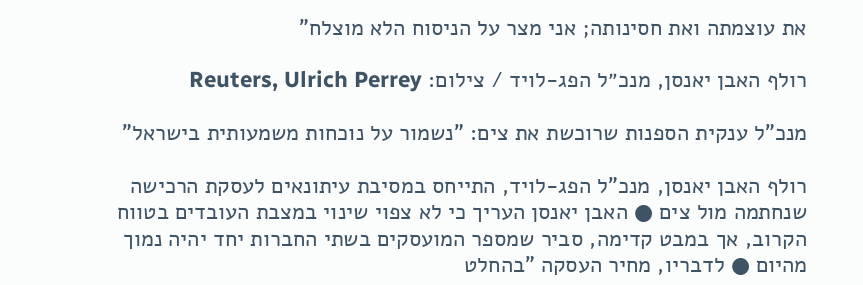את עוצמתה ואת חסינותה; אני מצר על הניסוח הלא מוצלח"

רולף האבן יאנסן, מנכ״ל הפג-לויד / צילום: Reuters, Ulrich Perrey

מנכ"ל ענקית הספנות שרוכשת את צים: "נשמור על נוכחות משמעותית בישראל"

רולף האבן יאנסן, מנכ"ל הפג-לויד, התייחס במסיבת עיתונאים לעסקת הרכישה שנחתמה מול צים ● האבן יאנסן העריך כי לא צפוי שינוי במצבת העובדים בטווח הקרוב, אך במבט קדימה, סביר שמספר המועסקים בשתי החברות יחד יהיה נמוך מהיום ● לדבריו, מחיר העסקה "בהחלט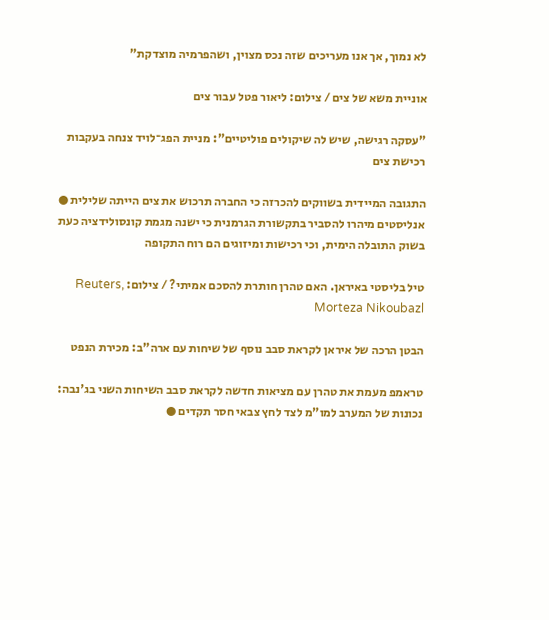לא נמוך, אך אנו מעריכים שזה נכס מצוין, ושהפרמיה מוצדקת"

אוניית משא של צים / צילום: ליאור פטל עבור צים

"עסקה רגישה, שיש לה שיקולים פוליטיים": מניית הפג־לויד צנחה בעקבות רכישת צים

התגובה המיידית בשווקים להכרזה כי החברה תרכוש את צים הייתה שלילית ● אנליסטים מיהרו להסביר בתקשורת הגרמנית כי ישנה מגמת קונסולידציה כעת בשוק התובלה הימית, וכי רכישות ומיזוגים הם רוח התקופה

טיל בליסטי באיראן. האם טהרן חותרת להסכם אמיתי? / צילום: Reuters, Morteza Nikoubazl

הבטן הרכה של איראן לקראת סבב נוסף של שיחות עם ארה"ב: מכירת הנפט

טראמפ מעמת את טהרן עם מציאות חדשה לקראת סבב השיחות השני בג'נבה: נכונות של המערב למו"מ לצד לחץ צבאי חסר תקדים ●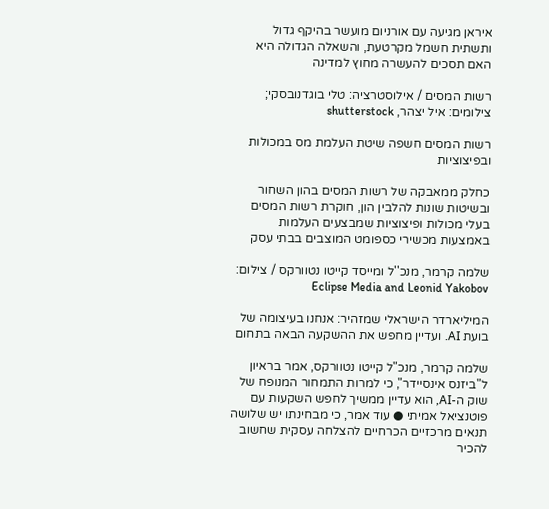איראן מגיעה עם אורניום מועשר בהיקף גדול ותשתית חשמל מקרטעת, והשאלה הגדולה היא האם תסכים להעשרה מחוץ למדינה

רשות המסים / אילוסטרציה: טלי בוגדנובסקי; צילומים: איל יצהר, shutterstock

רשות המסים חשפה שיטת העלמת מס במכולות ובפיצוציות

כחלק ממאבקה של רשות המסים בהון השחור ובשיטות שונות להלבין הון, חוקרת רשות המסים בעלי מכולות ופיצוציות שמבצעים העלמות באמצעות מכשירי כספומט המוצבים בבתי עסק

שלמה קרמר, מנכ''ל ומייסד קייטו נטוורקס / צילום: Eclipse Media and Leonid Yakobov

המיליארדר הישראלי שמזהיר: אנחנו בעיצומה של בועת AI. ועדיין מחפש את ההשקעה הבאה בתחום

שלמה קרמר, מנכ"ל קייטו נטוורקס, אמר בראיון ל"ביזנס אינסיידר", כי למרות התמחור המנופח של שוק ה-AI, הוא עדיין ממשיך לחפש השקעות עם פוטנציאל אמיתי ● עוד אמר, כי מבחינתו יש שלושה תנאים מרכזיים הכרחיים להצלחה עסקית שחשוב להכיר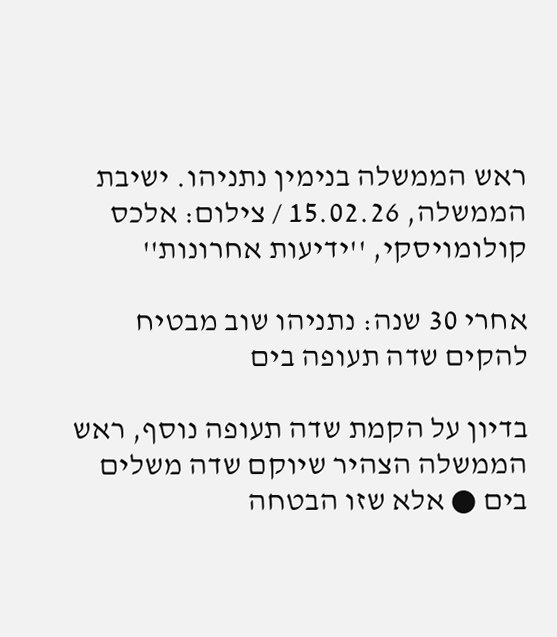ראש הממשלה בנימין נתניהו. ישיבת הממשלה, 15.02.26 / צילום: אלכס קולומויסקי, ''ידיעות אחרונות''

אחרי 30 שנה: נתניהו שוב מבטיח להקים שדה תעופה בים

בדיון על הקמת שדה תעופה נוסף, ראש הממשלה הצהיר שיוקם שדה משלים בים ● אלא שזו הבטחה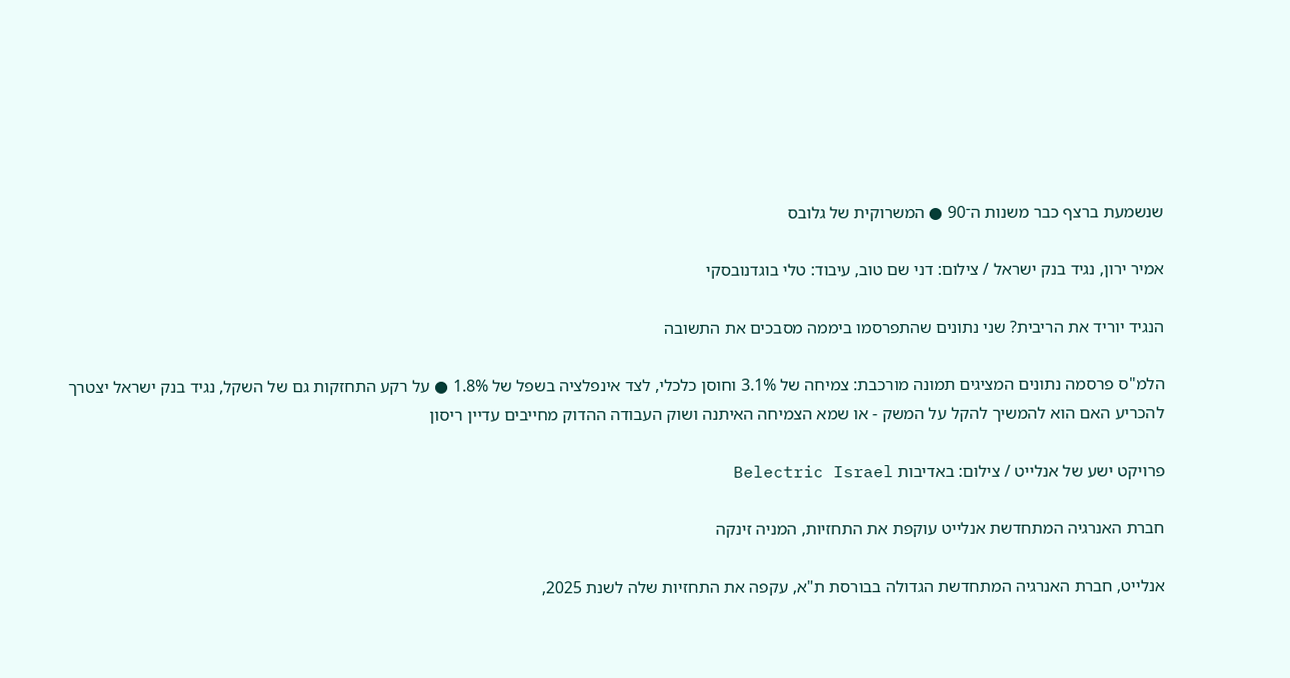שנשמעת ברצף כבר משנות ה־90 ● המשרוקית של גלובס

אמיר ירון, נגיד בנק ישראל / צילום: דני שם טוב, עיבוד: טלי בוגדנובסקי

הנגיד יוריד את הריבית? שני נתונים שהתפרסמו ביממה מסבכים את התשובה

הלמ"ס פרסמה נתונים המציגים תמונה מורכבת: צמיחה של 3.1% וחוסן כלכלי, לצד אינפלציה בשפל של 1.8% ● על רקע התחזקות גם של השקל, נגיד בנק ישראל יצטרך להכריע האם הוא להמשיך להקל על המשק - או שמא הצמיחה האיתנה ושוק העבודה ההדוק מחייבים עדיין ריסון

פרויקט ישע של אנלייט / צילום: באדיבות Belectric Israel

חברת האנרגיה המתחדשת אנלייט עוקפת את התחזיות, המניה זינקה

אנלייט, חברת האנרגיה המתחדשת הגדולה בבורסת ת"א, עקפה את התחזיות שלה לשנת 2025,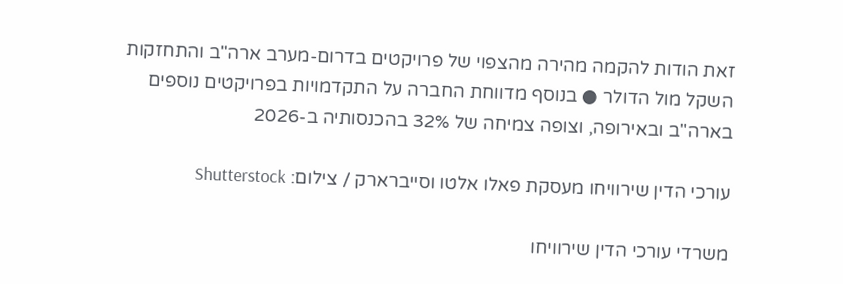זאת הודות להקמה מהירה מהצפוי של פרויקטים בדרום-מערב ארה"ב והתחזקות השקל מול הדולר ● בנוסף מדווחת החברה על התקדמויות בפרויקטים נוספים בארה"ב ובאירופה, וצופה צמיחה של 32% בהכנסותיה ב-2026

עורכי הדין שירוויחו מעסקת פאלו אלטו וסייברארק / צילום: Shutterstock

משרדי עורכי הדין שירוויחו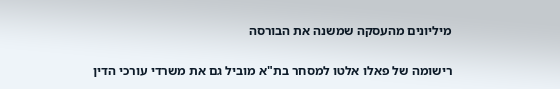מיליונים מהעסקה שמשנה את הבורסה

רישומה של פאלו אלטו למסחר בת"א מוביל גם את משרדי עורכי הדין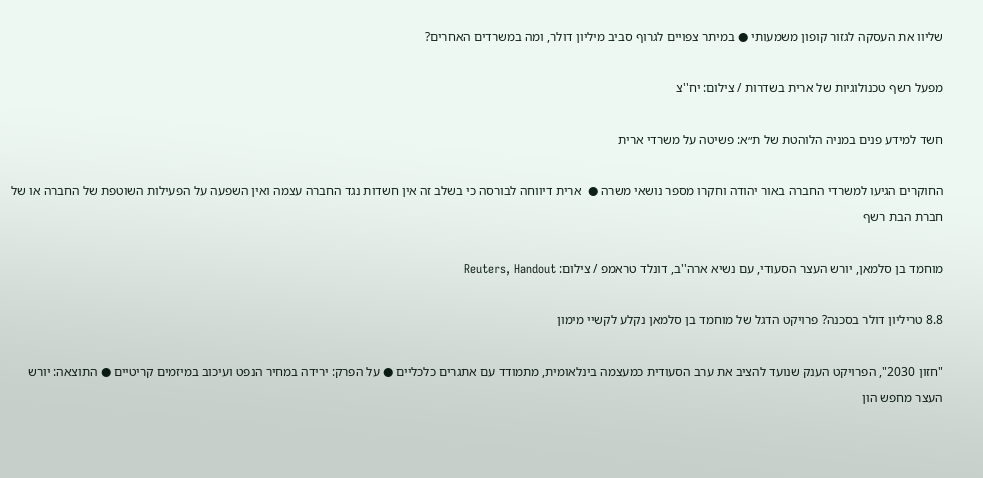שליוו את העסקה לגזור קופון משמעותי ● במיתר צפויים לגרוף סביב מיליון דולר, ומה במשרדים האחרים?

מפעל רשף טכנולוגיות של ארית בשדרות / צילום: יח''צ

חשד למידע פנים במניה הלוהטת של ת״א: פשיטה על משרדי ארית

החוקרים הגיעו למשרדי החברה באור יהודה וחקרו מספר נושאי משרה ●  ארית דיווחה לבורסה כי בשלב זה אין חשדות נגד החברה עצמה ואין השפעה על הפעילות השוטפת של החברה או של חברת הבת רשף

מוחמד בן סלמאן, יורש העצר הסעודי, עם נשיא ארה''ב, דונלד טראמפ / צילום: Reuters, Handout

8.8 טריליון דולר בסכנה? פרויקט הדגל של מוחמד בן סלמאן נקלע לקשיי מימון

"חזון 2030", הפרויקט הענק שנועד להציב את ערב הסעודית כמעצמה בינלאומית, מתמודד עם אתגרים כלכליים ● על הפרק: ירידה במחיר הנפט ועיכוב במיזמים קריטיים ● התוצאה: יורש העצר מחפש הון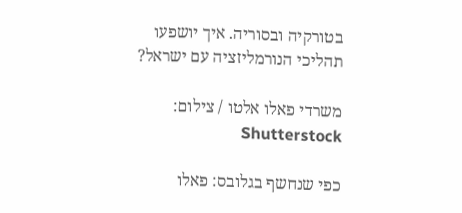בטורקיה ובסוריה. איך יושפעו תהליכי הנורמליזציה עם ישראל?

משרדי פאלו אלטו / צילום: Shutterstock

כפי שנחשף בגלובס: פאלו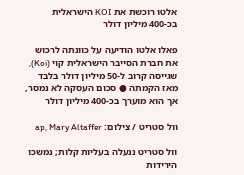אלטו רוכשת את KOI הישראלית בכ-400 מיליון דולר

פאלו אלטו הודיעה על כוונתה לרכוש את חברת הסייבר הישראלית קוי (Koi), שגייסה קרוב ל-50 מיליון דולר בלבד מאז הקמתה ● סכום העסקה לא נמסר, אך הוא מוערך בכ-400 מיליון דולר

וול סטריט / צילום: ap, Mary Altaffer

וול סטריט ננעלה בעליות קלות; נמשכו הירידות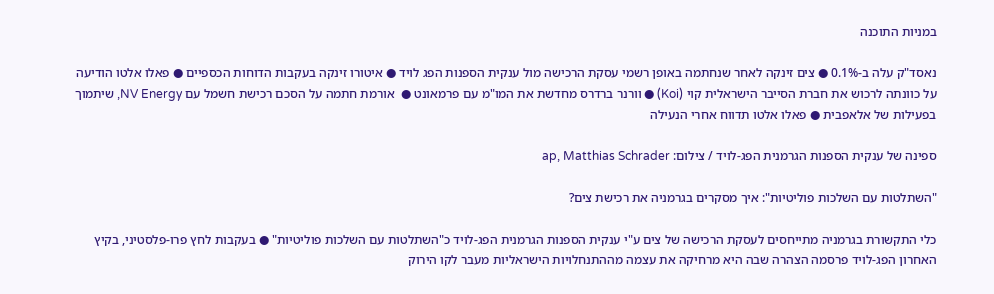במניות התוכנה

נאסד"ק עלה ב-0.1% ● צים זינקה לאחר שנחתמה באופן רשמי עסקת הרכישה מול ענקית הספנות הפג לויד ● איטורו זינקה בעקבות הדוחות הכספיים ● פאלו אלטו הודיעה על כוונתה לרכוש את חברת הסייבר הישראלית קוי (Koi) ● וורנר ברדרס מחדשת את המו"מ עם פרמאונט ●  אורמת חתמה על הסכם רכישת חשמל עם NV Energy, שיתמוך בפעילות של אלאפבית ● פאלו אלטו תדווח אחרי הנעילה

ספינה של ענקית הספנות הגרמנית הפג-לויד / צילום: ap, Matthias Schrader

"השתלטות עם השלכות פוליטיות": איך מסקרים בגרמניה את רכישת צים?

כלי התקשורת בגרמניה מתייחסים לעסקת הרכישה של צים ע"י ענקית הספנות הגרמנית הפג-לויד כ"השתלטות עם השלכות פוליטיות" ● בעקבות לחץ פרו-פלסטיני, בקיץ האחרון הפג-לויד פרסמה הצהרה שבה היא מרחיקה את עצמה מההתנחלויות הישראליות מעבר לקו הירוק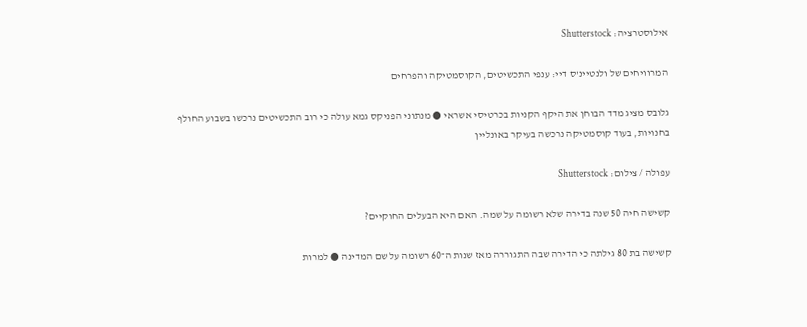אילוסטרציה: Shutterstock

המרוויחים של ולנטיינ'ס דיי: ענפי התכשיטים, הקוסמטיקה והפרחים

גלובס מציג מדד הבוחן את היקף הקניות בכרטיסי אשראי ● מנתוני הפניקס גמא עולה כי רוב התכשיטים נרכשו בשבוע החולף בחנויות, בעוד קוסמטיקה נרכשה בעיקר באונליין

עפולה / צילום: Shutterstock

קשישה חיה 50 שנה בדירה שלא רשומה על שמה. האם היא הבעלים החוקיים?

קשישה בת 80 גילתה כי הדירה שבה התגוררה מאז שנות ה־60 רשומה על שם המדינה ● למרות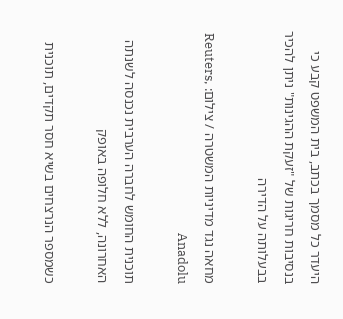היעדר כל מסמך בכתב, בית המשפט קבע כי בנסיבות חריגות של "זעקת ההגינות" ניתן להכיר בבעלותה על הדירה

מחאה נגד מדיניות המשטרה / צילום: Reuters, Anadolu

תוכנית החומש לחברה הערבית נכנסה לשנתה האחרונה, ללא חלופה באופק

כשמספר הנרצחים בשיא חסר תקדים, תוכנית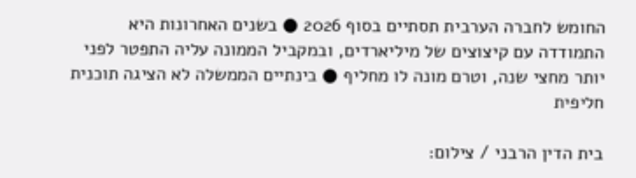החומש לחברה הערבית תסתיים בסוף 2026 ● בשנים האחרונות היא התמודדה עם קיצוצים של מיליארדים, ובמקביל הממונה עליה התפטר לפני יותר מחצי שנה, וטרם מונה לו מחליף ● בינתיים הממשלה לא הציגה תוכנית חליפית

בית הדין הרבני / צילום: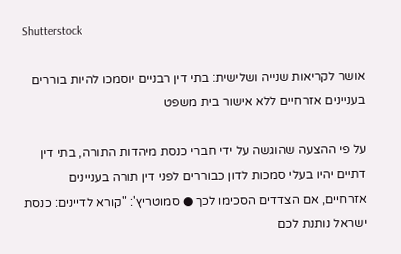Shutterstock

אושר לקריאות שנייה ושלישית: בתי דין רבניים יוסמכו להיות בוררים בעניינים אזרחיים ללא אישור בית משפט

על פי ההצעה שהוגשה על ידי חברי כנסת מיהדות התורה, בתי דין דתיים יהיו בעלי סמכות לדון כבוררים לפני דין תורה בעניינים אזרחיים, אם הצדדים הסכימו לכך ● סמוטריץ': "קורא לדיינים: כנסת ישראל נותנת לכם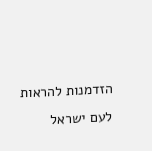הזדמנות להראות לעם ישראל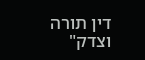דין תורה וצדק"